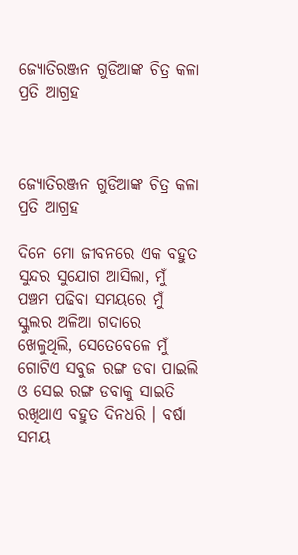ଜ୍ୟୋତିରଞ୍ଜନ ଗୁଡିଆଙ୍କ ଚିତ୍ର କଳା ପ୍ରତି ଆଗ୍ରହ



ଜ୍ୟୋତିରଞ୍ଜନ ଗୁଡିଆଙ୍କ ଚିତ୍ର କଳା ପ୍ରତି ଆଗ୍ରହ

ଦିନେ ମୋ ଜୀବନରେ ଏକ ବହୁତ ସୁନ୍ଦର ସୁଯୋଗ ଆସିଲା, ମୁଁ ପଞ୍ଚମ ପଢିବା ସମୟରେ ମୁଁ ସ୍କୁଲର ଅଳିଆ ଗଦାରେ ଖେଳୁଥିଲି, ସେତେବେଳେ ମୁଁ ଗୋଟିଏ ସବୁଜ ରଙ୍ଗ ଡବା ପାଇଲି ଓ ସେଇ ରଙ୍ଗ ଡବାକୁ ସାଇତି ରଖିଥାଏ ବହୁତ ଦିନଧରି । ବର୍ଷା ସମୟ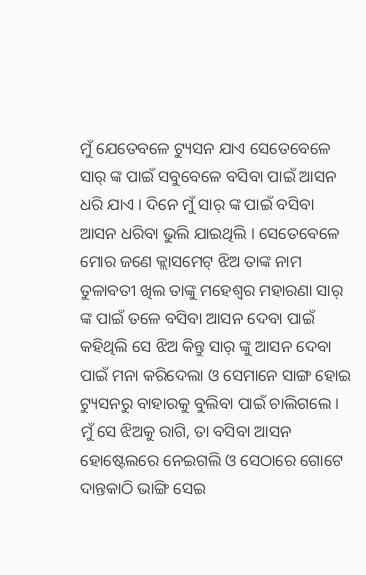ମୁଁ ଯେତେବଳେ ଟ୍ୟୁସନ ଯାଏ ସେତେବେଳେ ସାର୍ ଙ୍କ ପାଇଁ ସବୁବେଳେ ବସିବା ପାଇଁ ଆସନ ଧରି ଯାଏ । ଦିନେ ମୁଁ ସାର୍ ଙ୍କ ପାଇଁ ବସିବା ଆସନ ଧରିବା ଭୁଲି ଯାଇଥିଲି । ସେତେବେଳେ ମୋର ଜଣେ କ୍ଲାସମେଟ୍ ଝିଅ ତାଙ୍କ ନାମ ତୁଳାବତୀ ଖିଲ ତାଙ୍କୁ ମହେଶ୍ବର ମହାରଣା ସାର୍ ଙ୍କ ପାଇଁ ତଳେ ବସିବା ଆସନ ଦେବା ପାଇଁ କହିଥିଲି ସେ ଝିଅ କିନ୍ତୁ ସାର୍ ଙ୍କୁ ଆସନ ଦେବା ପାଇଁ ମନା କରିଦେଲା ଓ ସେମାନେ ସାଙ୍ଗ ହୋଇ ଟ୍ୟୁସନରୁ ବାହାରକୁ ବୁଲିବା ପାଇଁ ଚାଲିଗଲେ । ମୁଁ ସେ ଝିଅକୁ ରାଗି, ତା ବସିବା ଆସନ ହୋଷ୍ଟେଲରେ ନେଇଗଲି ଓ ସେଠାରେ ଗୋଟେ ଦାନ୍ତକାଠି ଭାଙ୍ଗି ସେଇ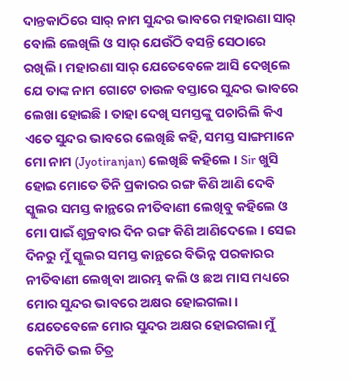ଦାନ୍ତକାଠିରେ ସାର୍ ନାମ ସୁନ୍ଦର ଭାବରେ ମହାରଣା ସାର୍ ବୋଲି ଲେଖିଲି ଓ ସାର୍ ଯେଉଁଠି ବସନ୍ତି ସେଠାରେ ରଖିଲି । ମହାରଣା ସାର୍ ଯେତେବେଳେ ଆସି ଦେଖିଲେ ଯେ ତାଙ୍କ ନାମ ଗୋଟେ ଚାଉଳ ବସ୍ତାରେ ସୁନ୍ଦର ଭାବରେ ଲେଖା ହୋଇଛି । ତାହା ଦେଖି ସମସ୍ତଙ୍କୁ ପଚାରିଲି କିଏ ଏତେ ସୁନ୍ଦର ଭାବରେ ଲେଖିଛି କହି, ସମସ୍ତ ସାଙ୍ଗମାନେ ମୋ ନାମ (Jyotiranjan) ଲେଖିଛି କହିଲେ । Sir ଖୁସି ହୋଇ ମୋତେ ତିନି ପ୍ରକାରର ରଙ୍ଗ କିଣି ଆଣି ଦେବି ସ୍କୁଲର ସମସ୍ତ କାନ୍ଥରେ ନୀତିବାଣୀ ଲେଖିବୁ କହିଲେ ଓ ମୋ ପାଇଁ ଶୁକ୍ରବାର ଦିନ ରଙ୍ଗ କିଣି ଆଣିଦେଲେ । ସେଇ ଦିନରୁ ମୁଁ ସ୍କୁଲର ସମସ୍ତ କାନ୍ଥରେ ବିଭିନ୍ନ ପରକାରର ନୀତିବାଣୀ ଲେଖିବା ଆରମ୍ଭ କଲି ଓ ଛଅ ମାସ ମଧ୍ୟରେ ମୋର ସୁନ୍ଦର ଭାବରେ ଅକ୍ଷର ହୋଇଗଲା । ଯେତେବେଳେ ମୋର ସୁନ୍ଦର ଅକ୍ଷର ହୋଇଗଲା ମୁଁ କେମିତି ଭଲ ଚିତ୍ର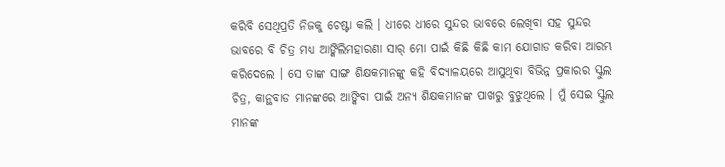କରିବି ସେଥିପ୍ରତି ନିଜକୁ ଚେଷ୍ଟା କଲି । ଧୀରେ ଧୀରେ ସୁନ୍ଦର ଭାବରେ ଲେଖିବା ସହ ସୁନ୍ଦର ଭାବରେ ବି ଚିତ୍ର ମଧ୍ୟ ଆଙ୍କିଲିମହାରଣା ସାର୍ ମୋ ପାଇଁ କିଛି କିଛି କାମ ଯୋଗାଡ କରିବା ଆରମ୍ଭ କରିଦେଲେ । ସେ ତାଙ୍କ ସାଙ୍ଗ ଶିକ୍ଷକମାନଙ୍କୁ କହି ବିଦ୍ୟାଳୟରେ ଆସୁଥିବା ବିଭିନ୍ନ ପ୍ରକାରର ସ୍କୁଲ ଚିତ୍ର, କାନ୍ଥବାଡ ମାନଙ୍କରେ ଆଙ୍କିବା ପାଇଁ ଅନ୍ୟ ଶିକ୍ଷକମାନଙ୍କ ପାଖରୁ ବୁଝୁଥିଲେ । ମୁଁ ସେଇ ସ୍କୁଲ ମାନଙ୍କ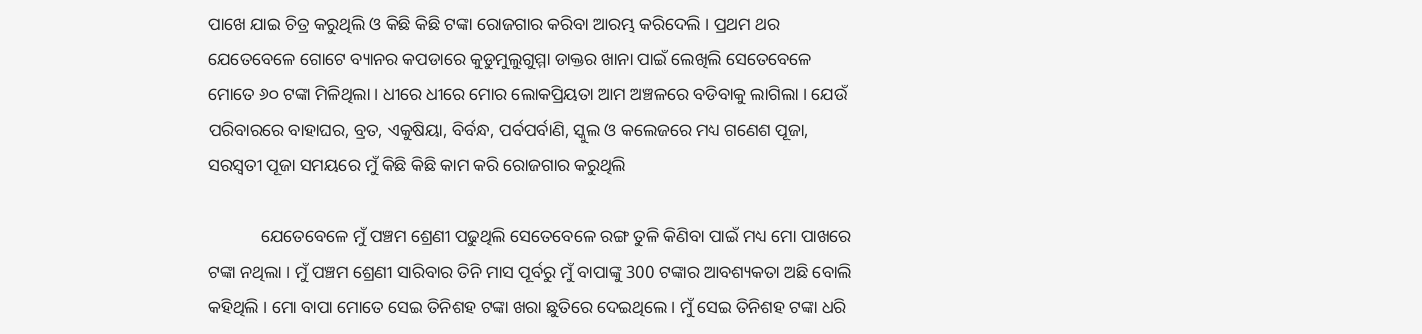ପାଖେ ଯାଇ ଚିତ୍ର କରୁଥିଲି ଓ କିଛି କିଛି ଟଙ୍କା ରୋଜଗାର କରିବା ଆରମ୍ଭ କରିଦେଲି । ପ୍ରଥମ ଥର ଯେତେବେଳେ ଗୋଟେ ବ୍ୟାନର କପଡାରେ କୁଡୁମୁଲୁଗୁମ୍ମା ଡାକ୍ତର ଖାନା ପାଇଁ ଲେଖିଲି ସେତେବେଳେ ମୋତେ ୬୦ ଟଙ୍କା ମିଳିଥିଲା । ଧୀରେ ଧୀରେ ମୋର ଲୋକପ୍ରିୟତା ଆମ ଅଞ୍ଚଳରେ ବଡିବାକୁ ଲାଗିଲା । ଯେଉଁ ପରିବାରରେ ବାହାଘର, ବ୍ରତ, ଏକୁଷିୟା, ବିର୍ବନ୍ଧ, ପର୍ବପର୍ବାଣି, ସ୍କୁଲ ଓ କଲେଜରେ ମଧ୍ୟ ଗଣେଶ ପୂଜା, ସରସ୍ଵତୀ ପୂଜା ସମୟରେ ମୁଁ କିଛି କିଛି କାମ କରି ରୋଜଗାର କରୁଥିଲି

            ଯେତେବେଳେ ମୁଁ ପଞ୍ଚମ ଶ୍ରେଣୀ ପଢୁଥିଲି ସେତେବେଳେ ରଙ୍ଗ ତୁଳି କିଣିବା ପାଇଁ ମଧ୍ୟ ମୋ ପାଖରେ ଟଙ୍କା ନଥିଲା । ମୁଁ ପଞ୍ଚମ ଶ୍ରେଣୀ ସାରିବାର ତିନି ମାସ ପୂର୍ବରୁ ମୁଁ ବାପାଙ୍କୁ 300 ଟଙ୍କାର ଆବଶ୍ୟକତା ଅଛି ବୋଲି କହିଥିଲି । ମୋ ବାପା ମୋତେ ସେଇ ତିନିଶହ ଟଙ୍କା ଖରା ଛୁତିରେ ଦେଇଥିଲେ । ମୁଁ ସେଇ ତିନିଶହ ଟଙ୍କା ଧରି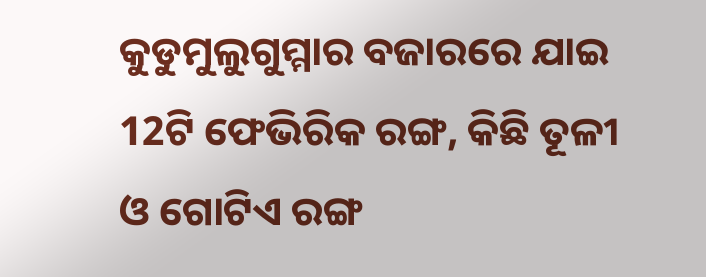କୁଡୁମୁଲୁଗୁମ୍ମାର ବଜାରରେ ଯାଇ 12ଟି ଫେଭିରିକ ରଙ୍ଗ, କିଛି ତୂଳୀ ଓ ଗୋଟିଏ ରଙ୍ଗ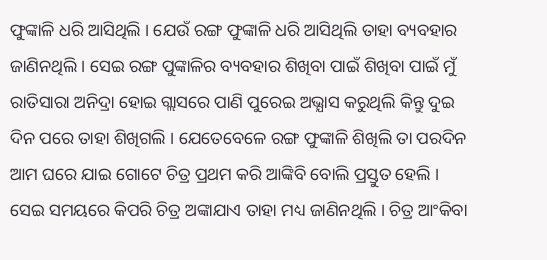ଫୁଙ୍କାଳି ଧରି ଆସିଥିଲି । ଯେଉଁ ରଙ୍ଗ ଫୁଙ୍କାଳି ଧରି ଆସିଥିଲି ତାହା ବ୍ୟବହାର ଜାଣିନଥିଲି । ସେଇ ରଙ୍ଗ ପୁଙ୍କାଳିର ବ୍ୟବହାର ଶିଖିବା ପାଇଁ ଶିଖିବା ପାଇଁ ମୁଁ ରାତିସାରା ଅନିଦ୍ରା ହୋଇ ଗ୍ଲାସରେ ପାଣି ପୁରେଇ ଅଭ୍ଯାସ କରୁଥିଲି କିନ୍ତୁ ଦୁଇ ଦିନ ପରେ ତାହା ଶିଖିଗଲି । ଯେତେବେଳେ ରଙ୍ଗ ଫୁଙ୍କାଳି ଶିଖିଲି ତା ପରଦିନ ଆମ ଘରେ ଯାଇ ଗୋଟେ ଚିତ୍ର ପ୍ରଥମ କରି ଆଙ୍କିବି ବୋଲି ପ୍ରସ୍ତୁତ ହେଲି । ସେଇ ସମୟରେ କିପରି ଚିତ୍ର ଅଙ୍କାଯାଏ ତାହା ମଧ୍ୟ ଜାଣିନଥିଲି । ଚିତ୍ର ଆଂକିବା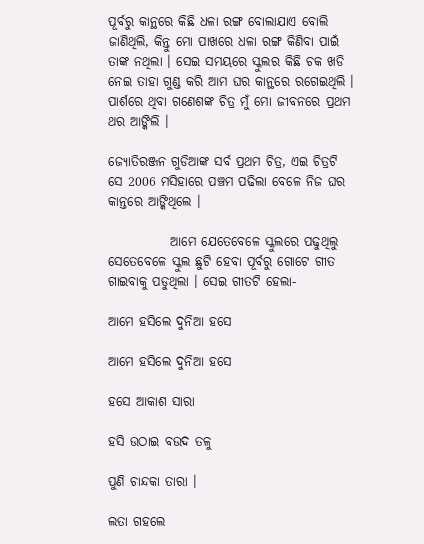ପୂର୍ବରୁ କାନ୍ଥରେ କିଛି ଧଳା ରଙ୍ଗ ବୋଲାଯାଏ ବୋଲି ଜାଣିଥିଲି, କିନ୍ତୁ ମୋ ପାଖରେ ଧଳା ରଙ୍ଗ କିଣିବା ପାଇଁ ତାଙ୍କ ନଥିଲା । ସେଇ ସମୟରେ ସ୍କୁଲର କିଛି ଚକ ଖଡି ନେଇ ତାହା ଗୁଣ୍ଡ କରି ଆମ ଘର କାନ୍ଥରେ ରଗେଇଥିଲି । ପାର୍ଶରେ ଥିବା ଗଣେଶଙ୍କ ଚିତ୍ର ମୁଁ ମୋ ଜୀବନରେ ପ୍ରଥମ ଥର ଆଙ୍କିଲି ।

ଜ୍ୟୋତିରଞ୍ଜନ ଗୁଡିଆଙ୍କ ସର୍ବ ପ୍ରଥମ ଚିତ୍ର, ଏଇ ଚିତ୍ରଟି ସେ 2006 ମସିହାରେ ପଞ୍ଚମ ପଢିଲା ବେଳେ ନିଜ ଘର କାନ୍ତରେ ଆଙ୍କିଥିଲେ ।

            ଆମେ ଯେତେବେଳେ ସ୍କୁଲରେ ପଢୁଥିଲୁ ସେତେବେଳେ ସ୍କୁଲ ଛୁଟି ହେବା ପୂର୍ବରୁ ଗୋଟେ ଗୀତ ଗାଇବାକୁ ପଡୁଥିଲା । ସେଇ ଗୀତଟି ହେଲା-

ଆମେ ହସିଲେ ଦୁନିଆ ହସେ

ଆମେ ହସିଲେ ଦୁନିଆ ହସେ

ହସେ ଆକାଶ ସାରା

ହସି ଉଠାଇ ବଉଦ ତଳୁ

ପୁଣି ଚାନ୍ଦକା ତାରା ।

ଲତା ଗହଲେ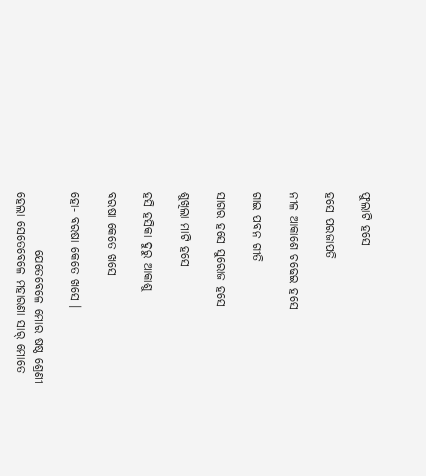ଫୁଲାଟି ହସେ

ହସେ ପରଜାପତି

ନୀଳ ଆକାଶେ ଚଢେଇ ହସେ

ଗାଇ ପବନ ଗୀତି

ସାଗର ହସେ ସୁରୋଜ ହସେ

ଶୁଖିଲା ମାଟି ହସେ

ହସି ହସିକା ଦୁରୁ ଆକାଶୁ

ବରଷା କେତେ ଖସେ

ହୋ- ବରଷା କେତେ ଖସେ ।

            ଯେତେବେଳେ ମୋର ଷଷ୍ଠ ଶ୍ରେଣୀ ହେଲା ସେତେବେଳେ ମହାରଣା ସାର୍ ମୋତେ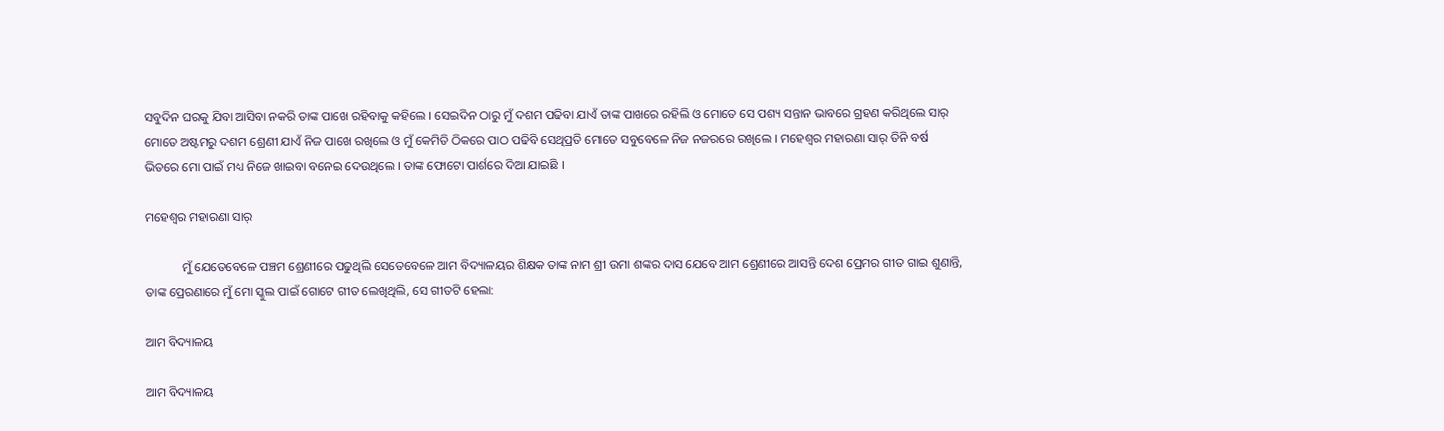ସବୁଦିନ ଘରକୁ ଯିବା ଆସିବା ନକରି ତାଙ୍କ ପାଖେ ରହିବାକୁ କହିଲେ । ସେଇଦିନ ଠାରୁ ମୁଁ ଦଶମ ପଢିବା ଯାଏଁ ତାଙ୍କ ପାଖରେ ରହିଲି ଓ ମୋତେ ସେ ପଶ୍ୟ ସନ୍ତାନ ଭାବରେ ଗ୍ରହଣ କରିଥିଲେ ସାର୍ ମୋତେ ଅଷ୍ଟମରୁ ଦଶମ ଶ୍ରେଣୀ ଯାଏଁ ନିଜ ପାଖେ ରଖିଲେ ଓ ମୁଁ କେମିତି ଠିକରେ ପାଠ ପଢିବି ସେଥିପ୍ରତି ମୋତେ ସବୁବେଳେ ନିଜ ନଜରରେ ରଖିଲେ । ମହେଶ୍ବର ମହାରଣା ସାର୍ ତିନି ବର୍ଷ ଭିତରେ ମୋ ପାଇଁ ମଧ୍ୟ ନିଜେ ଖାଇବା ବନେଇ ଦେଉଥିଲେ । ତାଙ୍କ ଫୋଟୋ ପାର୍ଶରେ ଦିଆ ଯାଇଛି ।

ମହେଶ୍ଵର ମହାରଣା ସାର୍

            ମୁଁ ଯେତେବେଳେ ପଞ୍ଚମ ଶ୍ରେଣୀରେ ପଢୁଥିଲି ସେତେବେଳେ ଆମ ବିଦ୍ୟାଳୟର ଶିକ୍ଷକ ତାଙ୍କ ନାମ ଶ୍ରୀ ଉମା ଶଙ୍କର ଦାସ ଯେବେ ଆମ ଶ୍ରେଣୀରେ ଆସନ୍ତି ଦେଶ ପ୍ରେମର ଗୀତ ଗାଇ ଶୁଣାନ୍ତି, ତାଙ୍କ ପ୍ରେରଣାରେ ମୁଁ ମୋ ସ୍କୁଲ ପାଇଁ ଗୋଟେ ଗୀତ ଲେଖିଥିଲି, ସେ ଗୀତଟି ହେଲା:

ଆମ ବିଦ୍ୟାଳୟ

ଆମ ବିଦ୍ୟାଳୟ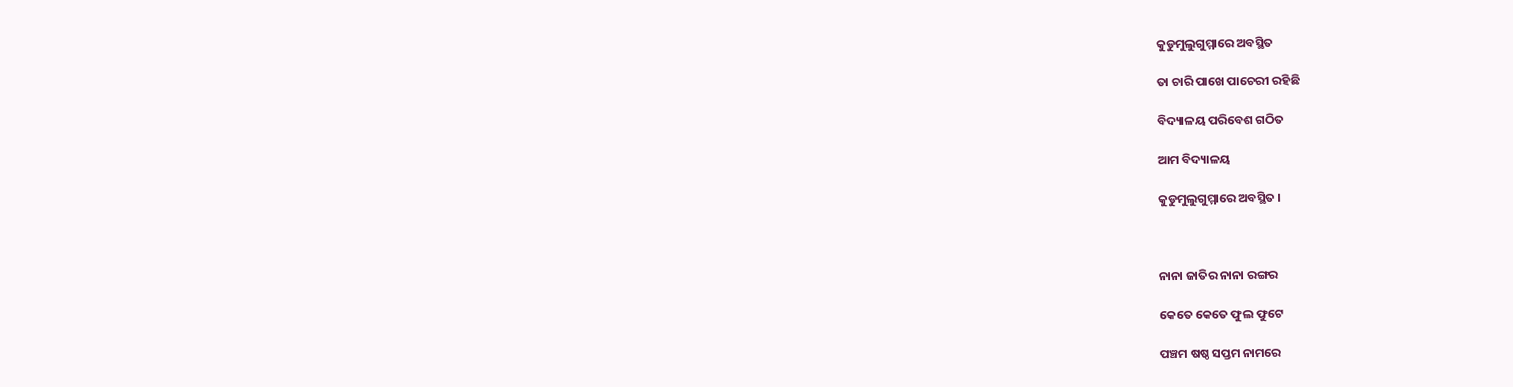କୁଡୁମୁଲୁଗୁମ୍ମାରେ ଅବସ୍ଥିତ

ତା ଚାରି ପାଖେ ପାଚେରୀ ରହିଛି

ବିଦ୍ୟାଳୟ ପରିବେଶ ଗଠିତ

ଆମ ବିଦ୍ୟାଳୟ

କୁଡୁମୁଲୁଗୁମ୍ମାରେ ଅବସ୍ଥିତ ।



ନାନା ଜାତିର ନାନା ରଙ୍ଗର

କେତେ କେତେ ଫୁଲ ଫୁଟେ

ପଞ୍ଚମ ଷଷ୍ଠ ସପ୍ତମ ନାମରେ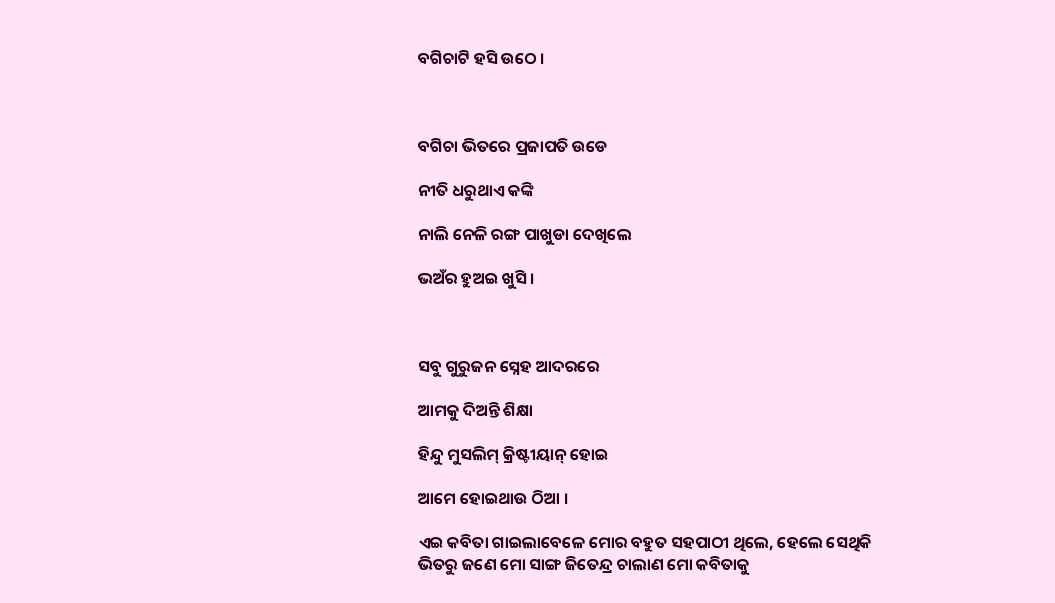ବଗିଚାଟି ହସି ଉଠେ ।



ବଗିଚା ଭିତରେ ପ୍ରଜାପତି ଉଡେ

ନୀତି ଧରୁଥାଏ କଙ୍କି

ନାଲି ନେଳି ରଙ୍ଗ ପାଖୁଡା ଦେଖିଲେ

ଭଅଁର ହୁଅଇ ଖୁସି ।



ସବୁ ଗୁରୁଜନ ସ୍ନେହ ଆଦରରେ

ଆମକୁ ଦିଅନ୍ତି ଶିକ୍ଷା

ହିନ୍ଦୁ ମୁସଲିମ୍ କ୍ରିଷ୍ଟୀୟାନ୍ ହୋଇ

ଆମେ ହୋଇଥାଉ ଠିଆ ।

ଏଇ କବିତା ଗାଇଲାବେଳେ ମୋର ବହୁତ ସହପାଠୀ ଥିଲେ, ହେଲେ ସେଥିକି ଭିତରୁ ଜଣେ ମୋ ସାଙ୍ଗ ଜିତେନ୍ଦ୍ର ଚାଲାଣ ମୋ କବିତାକୁ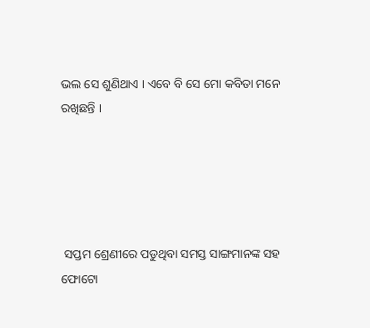ଭଲ ସେ ଶୁଣିଥାଏ । ଏବେ ବି ସେ ମୋ କବିତା ମନେ ରଖିଛନ୍ତି ।





 ସପ୍ତମ ଶ୍ରେଣୀରେ ପଡୁଥିବା ସମସ୍ତ ସାଙ୍ଗମାନଙ୍କ ସହ ଫୋଟୋ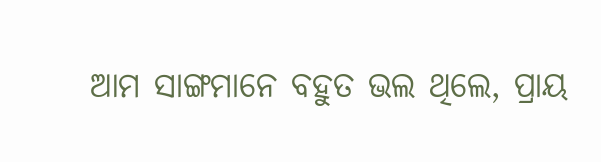ଆମ ସାଙ୍ଗମାନେ ବହୁତ ଭଲ ଥିଲେ, ପ୍ରାୟ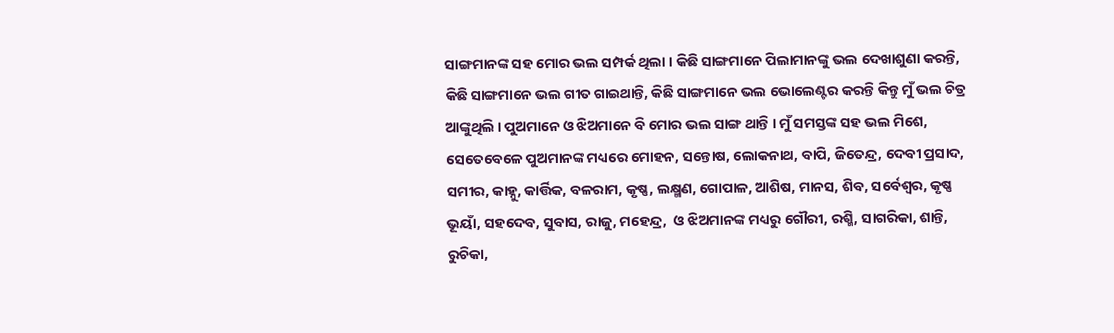ସାଙ୍ଗମାନଙ୍କ ସହ ମୋର ଭଲ ସମ୍ପର୍କ ଥିଲା । କିଛି ସାଙ୍ଗମାନେ ପିଲାମାନଙ୍କୁ ଭଲ ଦେଖାଶୁଣା କରନ୍ତି, କିଛି ସାଙ୍ଗମାନେ ଭଲ ଗୀତ ଗାଇଥାନ୍ତି, କିଛି ସାଙ୍ଗମାନେ ଭଲ ଭୋଲେଣ୍ଟର କରନ୍ତି କିନ୍ତୁ ମୁଁ ଭଲ ଚିତ୍ର ଆଙ୍କୁଥିଲି । ପୁଅମାନେ ଓ ଝିଅମାନେ ବି ମୋର ଭଲ ସାଙ୍ଗ ଥାନ୍ତି । ମୁଁ ସମସ୍ତଙ୍କ ସହ ଭଲ ମିଶେ, ସେତେବେଳେ ପୁଅମାନଙ୍କ ମଧ୍ୟରେ ମୋହନ, ସନ୍ତୋଷ, ଲୋକନାଥ, ବାପି, ଜିତେନ୍ଦ୍ର, ଦେବୀ ପ୍ରସାଦ, ସମୀର, କାହ୍ନୁ, କାର୍ତ୍ତିକ, ବଳରାମ, କୃଷ୍ଣ, ଲକ୍ଷ୍ମଣ, ଗୋପାଳ, ଆଶିଷ, ମାନସ, ଶିବ, ସର୍ବେଶ୍ଵର, କୃଷ୍ଣ ଭୂୟାଁ, ସହଦେବ, ସୁବାସ, ରାଜୁ, ମହେନ୍ଦ୍ର,  ଓ ଝିଅମାନଙ୍କ ମଧ୍ୟରୁ ଗୌରୀ, ରଶ୍ମି, ସାଗରିକା, ଶାନ୍ତି, ରୁଚିକା,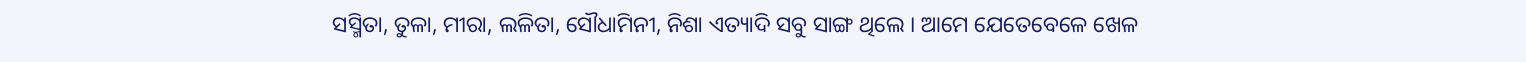ସସ୍ମିତା, ତୁଳା, ମୀରା, ଲଳିତା, ସୌଧାମିନୀ, ନିଶା ଏତ୍ୟାଦି ସବୁ ସାଙ୍ଗ ଥିଲେ । ଆମେ ଯେତେବେଳେ ଖେଳ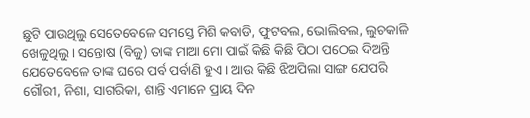ଛୁଟି ପାଉଥିଲୁ ସେତେବେଳେ ସମସ୍ତେ ମିଶି କବାଡି, ଫୁଟବଲ, ଭୋଲିବଲ, ଲୁଚକାଳି ଖେଳୁଥିଲୁ । ସନ୍ତୋଷ (ବିଜୁ) ତାଙ୍କ ମାଆ ମୋ ପାଇଁ କିଛି କିଛି ପିଠା ପଠେଇ ଦିଅନ୍ତି ଯେତେବେଳେ ତାଙ୍କ ଘରେ ପର୍ବ ପର୍ବାଣି ହୁଏ । ଆଉ କିଛି ଝିଅପିଲା ସାଙ୍ଗ ଯେପରି ଗୌରୀ, ନିଶା, ସାଗରିକା, ଶାନ୍ତି ଏମାନେ ପ୍ରାୟ ଦିନ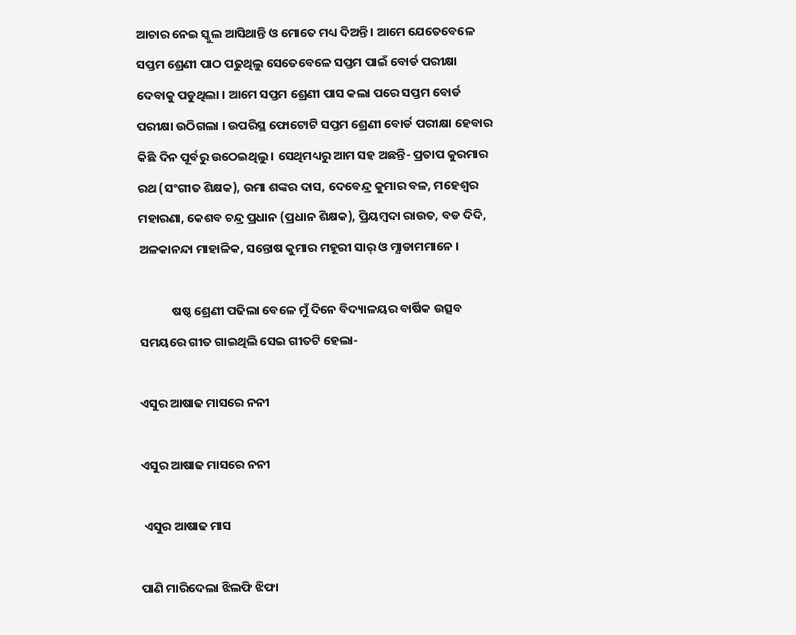ଆଚାର ନେଇ ସ୍କୁଲ ଆସିଥାନ୍ତି ଓ ମୋତେ ମଧ୍ୟ ଦିଅନ୍ତି । ଆମେ ଯେତେବେଳେ ସପ୍ତମ ଶ୍ରେଣୀ ପାଠ ପଢୁଥିଲୁ ସେତେବେଳେ ସପ୍ତମ ପାଇଁ ବୋର୍ଡ ପରୀକ୍ଷା ଦେବାକୁ ପଡୁଥିଲା । ଆମେ ସପ୍ତମ ଶ୍ରେଣୀ ପାସ କଲା ପରେ ସପ୍ତମ ବୋର୍ଡ ପରୀକ୍ଷା ଉଠିଗଲା । ଉପରିସ୍ଥ ଫୋଟୋଟି ସପ୍ତମ ଶ୍ରେଣୀ ବୋର୍ଡ ପରୀକ୍ଷା ହେବାର କିଛି ଦିନ ପୂର୍ବରୁ ଉଠେଇଥିଲୁ । ସେଥିମଧ୍ୟରୁ ଆମ ସହ ଅଛନ୍ତି- ପ୍ରତାପ କୁରମାର ରଥ (ସଂଗୀତ ଶିକ୍ଷକ), ଉମା ଶଙ୍କର ଦାସ, ଦେବେନ୍ଦ୍ର କୁମାର ବଳ, ମହେଶ୍ଵର ମହାରଣା, କେଶବ ଚନ୍ଦ୍ର ପ୍ରଧାନ (ପ୍ରଧାନ ଶିକ୍ଷକ), ପ୍ରିୟମ୍ବଦା ରାଉତ, ବଡ ଦିଦି, ଅଳକାନନ୍ଦା ମାହାଳିକ, ସନ୍ତୋଷ କୁମାର ମହୂରୀ ସାର୍ ଓ ମ୍ଯାଡାମମାନେ ।

            ଷଷ୍ଠ ଶ୍ରେଣୀ ପଢିଲା ବେଳେ ମୁଁ ଦିନେ ବିଦ୍ୟାଳୟର ବାର୍ଷିକ ଉତ୍ସବ ସମୟରେ ଗୀତ ଗାଇଥିଲି ସେଇ ଗୀତଟି ହେଲା-

ଏସୁର ଆଷାଢ ମାସରେ ନନୀ

ଏସୁର ଆଷାଢ ମାସରେ ନନୀ

 ଏସୁର ଆଷାଢ ମାସ

ପାଣି ମାରିଦେଲା ଝିଲଫି ଝିଫା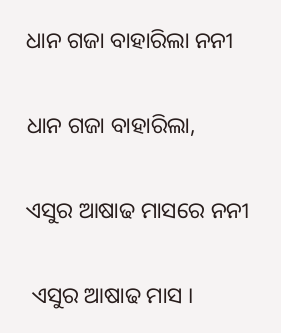ଧାନ ଗଜା ବାହାରିଲା ନନୀ

ଧାନ ଗଜା ବାହାରିଲା,

ଏସୁର ଆଷାଢ ମାସରେ ନନୀ

 ଏସୁର ଆଷାଢ ମାସ ।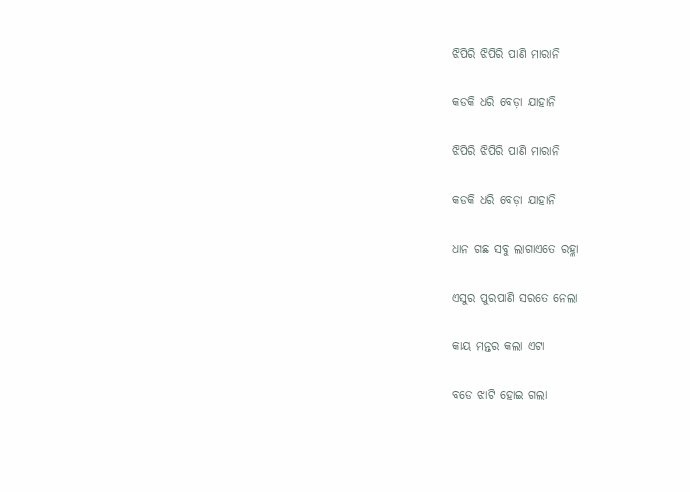ଝିପିରି ଝିପିରି ପାଣି ମାରାନି

କଡକି ଧରି ବେଡ଼ା ଯାହାନି

ଝିପିରି ଝିପିରି ପାଣି ମାରାନି

କଡକି ଧରି ବେଡ଼ା ଯାହାନି

ଧାନ ଗଛ ସବୁ ଲାଗାଏତେ ରହ୍ଳା

ଏସୁର ପୁରପାଣି ସରତେ ନେଲା

କାୟ ମନ୍ତର କଲା ଏଟା

ବଡେ ଝାଟି ହୋଇ ଗଲା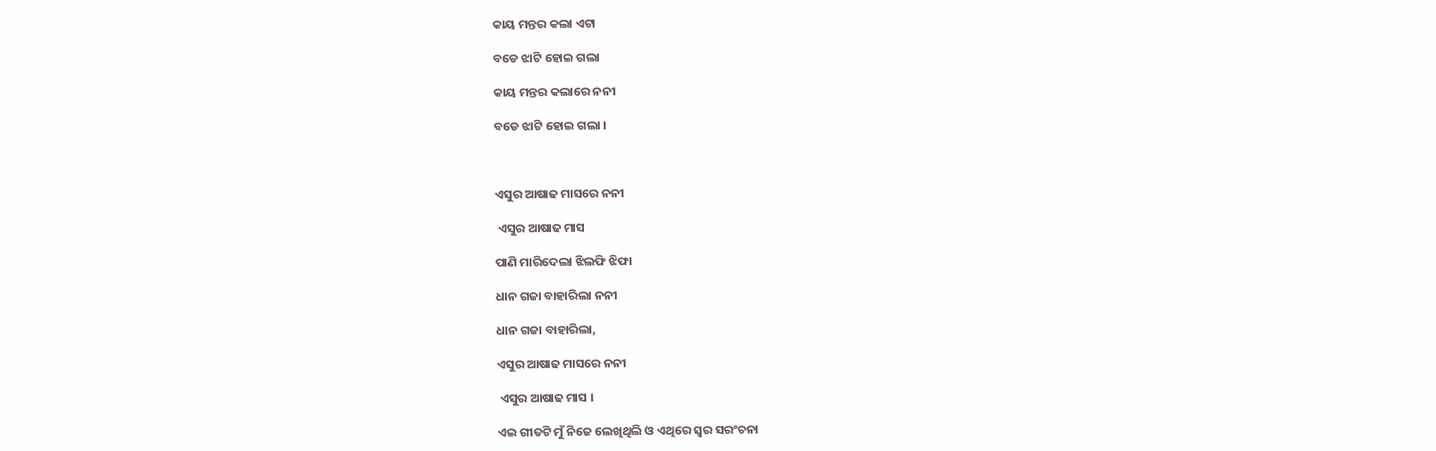କାୟ ମନ୍ତର କଲା ଏଟା

ବଡେ ଝାଟି ହୋଇ ଗଲା

କାୟ ମନ୍ତର କଲାରେ ନନୀ

ବଡେ ଝାଟି ହୋଇ ଗଲା ।



ଏସୁର ଆଷାଢ ମାସରେ ନନୀ

 ଏସୁର ଆଷାଢ ମାସ

ପାଣି ମାରିଦେଲା ଝିଲଫି ଝିଫା

ଧାନ ଗଜା ବାହାରିଲା ନନୀ

ଧାନ ଗଜା ବାହାରିଲା,

ଏସୁର ଆଷାଢ ମାସରେ ନନୀ

 ଏସୁର ଆଷାଢ ମାସ ।

ଏଇ ଗୀତଟି ମୁଁ ନିଜେ ଲେଖିଥିଲି ଓ ଏଥିରେ ସ୍ବର ସରଂଚନା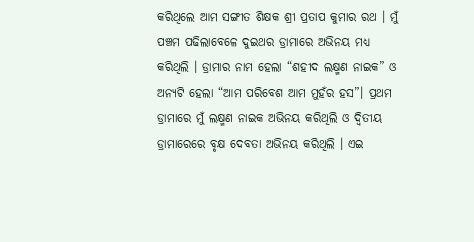କରିଥିଲେ ଆମ ସଙ୍ଗୀତ ଶିକ୍ଷକ ଶ୍ରୀ ପ୍ରତାପ କୁମାର ରଥ । ମୁଁ ପଞ୍ଚମ ପଢିଲାବେଳେ ଦୁଇଥର ଡ୍ରାମାରେ ଅଭିନୟ ମଧ୍ୟ କରିଥିଲି । ଡ୍ରାମାର ନାମ ହେଲା “ଶହୀଦ ଲକ୍ଷ୍ମଣ ନାଇକ” ଓ ଅନ୍ୟଟି ହେଲା “ଆମ ପରିବେଶ ଆମ ମୁହଁର ହସ”। ପ୍ରଥମ ଡ୍ରାମାରେ ମୁଁ ଲକ୍ଷ୍ମଣ ନାଇକ ଅଭିନୟ କରିଥିଲି ଓ ଦ୍ବିତୀୟ ଡ୍ରାମାରେରେ ବୃକ୍ଷ ଦେବତା ଅଭିନୟ କରିଥିଲି । ଏଇ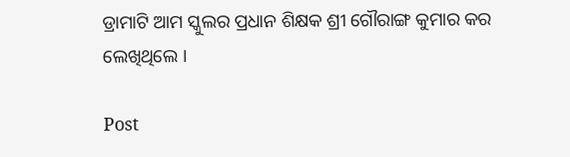ଡ୍ରାମାଟି ଆମ ସ୍କୁଲର ପ୍ରଧାନ ଶିକ୍ଷକ ଶ୍ରୀ ଗୌରାଙ୍ଗ କୁମାର କର ଲେଖିଥିଲେ ।

Post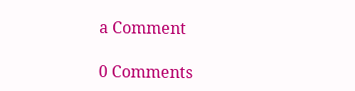a Comment

0 Comments